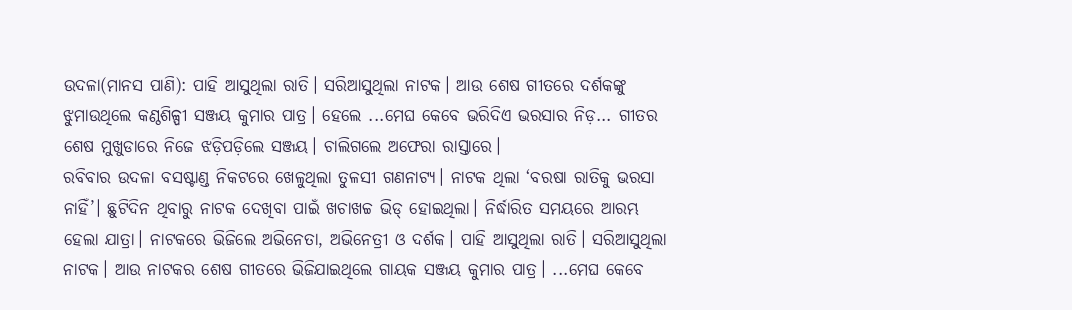ଉଦଳା(ମାନସ ପାଣି): ପାହି ଆସୁଥିଲା ରାତି। ସରିଆସୁଥିଲା ନାଟକ। ଆଉ ଶେଷ ଗୀତରେ ଦର୍ଶକଙ୍କୁ ଝୁମାଉଥିଲେ କଣ୍ଠଶିଳ୍ପୀ ସଞ୍ଜୟ କୁମାର ପାତ୍ର। ହେଲେ ...ମେଘ କେବେ ଭରିଦିଏ ଭରସାର ନିଡ଼... ଗୀତର ଶେଷ ମୁଖୁଡାରେ ନିଜେ ଝଡ଼ିପଡ଼ିଲେ ସଞ୍ଜୟ। ଚାଲିଗଲେ ଅଫେରା ରାସ୍ତାରେ।
ରବିବାର ଉଦଳା ବସଷ୍ଟାଣ୍ଡ ନିକଟରେ ଖେଳୁଥିଲା ତୁଳସୀ ଗଣନାଟ୍ୟ। ନାଟକ ଥିଲା ‘ବରଷା ରାତିକୁ ଭରସା ନାହିଁ’। ଛୁଟିଦିନ ଥିବାରୁ ନାଟକ ଦେଖିବା ପାଇଁ ଖଚାଖଚ୍ଚ ଭିଡ୍ ହୋଇଥିଲା। ନିର୍ଦ୍ଧାରିତ ସମୟରେ ଆରମ୍ଭ ହେଲା ଯାତ୍ରା। ନାଟକରେ ଭିଜିଲେ ଅଭିନେତା, ଅଭିନେତ୍ରୀ ଓ ଦର୍ଶକ। ପାହି ଆସୁଥିଲା ରାତି। ସରିଆସୁଥିଲା ନାଟକ। ଆଉ ନାଟକର ଶେଷ ଗୀତରେ ଭିଜିଯାଇଥିଲେ ଗାୟକ ସଞ୍ଜୟ କୁମାର ପାତ୍ର। ...ମେଘ କେବେ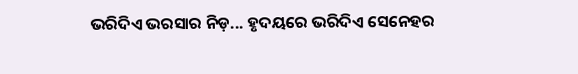ଭରିଦିଏ ଭରସାର ନିଡ଼... ହୃଦୟରେ ଭରିଦିଏ ସେନେହର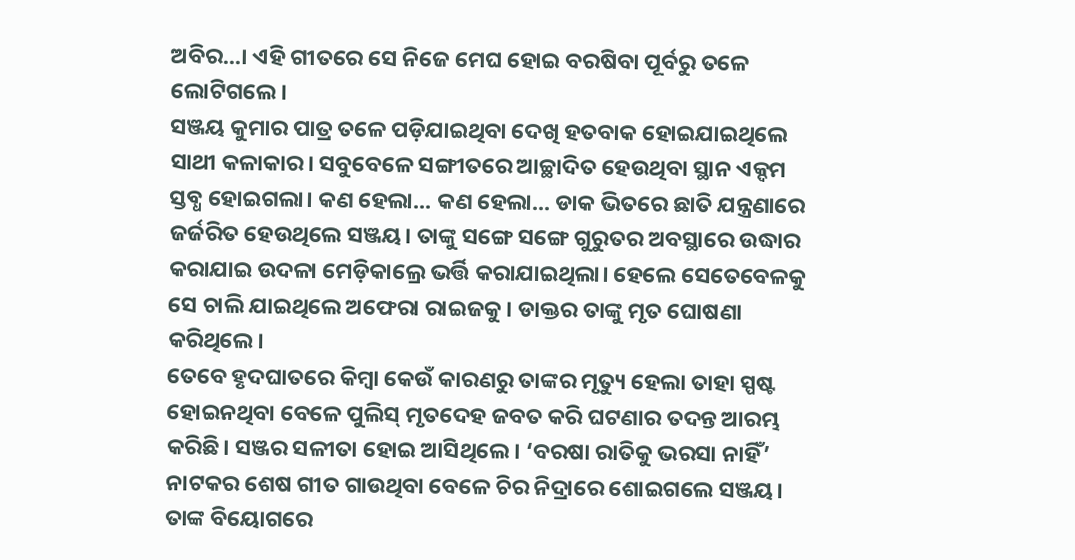ଅବିର...। ଏହି ଗୀତରେ ସେ ନିଜେ ମେଘ ହୋଇ ବରଷିବା ପୂର୍ବରୁ ତଳେ ଲୋଟିଗଲେ।
ସଞ୍ଜୟ କୁମାର ପାତ୍ର ତଳେ ପଡ଼ିଯାଇଥିବା ଦେଖି ହତବାକ ହୋଇଯାଇଥିଲେ ସାଥୀ କଳାକାର। ସବୁବେଳେ ସଙ୍ଗୀତରେ ଆଚ୍ଛାଦିତ ହେଉଥିବା ସ୍ଥାନ ଏକ୍ଦମ ସ୍ତବ୍ଧ ହୋଇଗଲା। କଣ ହେଲା... କଣ ହେଲା... ଡାକ ଭିତରେ ଛାତି ଯନ୍ତ୍ରଣାରେ ଜର୍ଜରିତ ହେଉଥିଲେ ସଞ୍ଜୟ। ତାଙ୍କୁ ସଙ୍ଗେ ସଙ୍ଗେ ଗୁରୁତର ଅବସ୍ଥାରେ ଉଦ୍ଧାର କରାଯାଇ ଉଦଳା ମେଡ଼ିକାଲ୍ରେ ଭର୍ତ୍ତି କରାଯାଇଥିଲା। ହେଲେ ସେତେବେଳକୁ ସେ ଚାଲି ଯାଇଥିଲେ ଅଫେରା ରାଇଜକୁ। ଡାକ୍ତର ତାଙ୍କୁ ମୃତ ଘୋଷଣା କରିଥିଲେ।
ତେବେ ହୃଦଘାତରେ କିମ୍ବା କେଉଁ କାରଣରୁ ତାଙ୍କର ମୃତ୍ୟୁ ହେଲା ତାହା ସ୍ପଷ୍ଟ ହୋଇନଥିବା ବେଳେ ପୁଲିସ୍ ମୃତଦେହ ଜବତ କରି ଘଟଣାର ତଦନ୍ତ ଆରମ୍ଭ କରିଛି। ସଞ୍ଜର ସଳୀତା ହୋଇ ଆସିଥିଲେ। ‘ବରଷା ରାତିକୁ ଭରସା ନାହିଁ’ ନାଟକର ଶେଷ ଗୀତ ଗାଉଥିବା ବେଳେ ଚିର ନିଦ୍ରାରେ ଶୋଇଗଲେ ସଞ୍ଜୟ। ତାଙ୍କ ବିୟୋଗରେ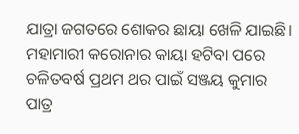ଯାତ୍ରା ଜଗତରେ ଶୋକର ଛାୟା ଖେଳି ଯାଇଛି।
ମହାମାରୀ କରୋନାର କାୟା ହଟିବା ପରେ ଚଳିତବର୍ଷ ପ୍ରଥମ ଥର ପାଇଁ ସଞ୍ଜୟ କୁମାର ପାତ୍ର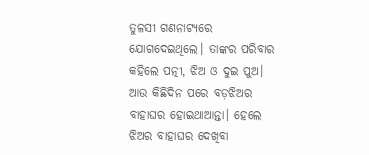ତୁଳସୀ ଗଣନାଟ୍ୟରେ ଯୋଗଦେଇଥିଲେ। ତାଙ୍କର ପରିବାର କହିଲେ ପତ୍ନୀ, ଝିଅ ଓ ଦୁଇ ପୁଅ। ଆଉ କିଛିଦିନ ପରେ ବଡ଼ଝିଅର ବାହାଘର ହୋଇଥାଆନ୍ତା। ହେଲେ ଝିଅର ବାହାଘର ଦେଖିବା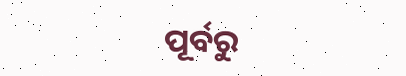ପୂର୍ବରୁ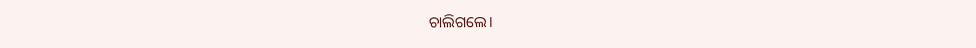ଚାଲିଗଲେ।